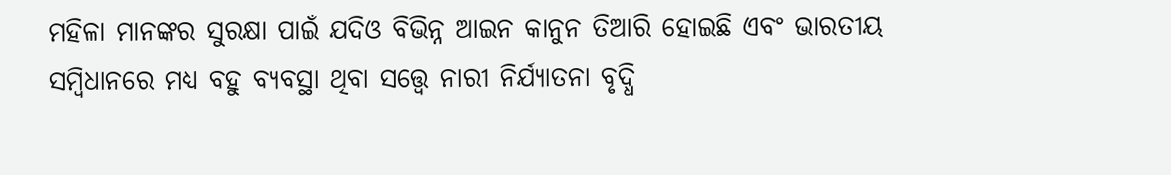ମହିଳା ମାନଙ୍କର ସୁରକ୍ଷା ପାଇଁ ଯଦିଓ ବିଭିନ୍ନ ଆଇନ କାନୁନ ତିଆରି ହୋଇଛି ଏବଂ ଭାରତୀୟ ସମ୍ବିଧାନରେ ମଧ୍ୟ ବହୁ ବ୍ୟବସ୍ଥା ଥିବା ସତ୍ତ୍ୱେ ନାରୀ ନିର୍ଯ୍ୟାତନା ବୃଦ୍ଧି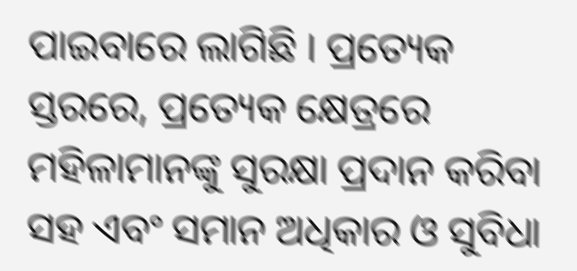ପାଇବାରେ ଲାଗିଛି । ପ୍ରତ୍ୟେକ ସ୍ତରରେ, ପ୍ରତ୍ୟେକ କ୍ଷେତ୍ରରେ ମହିଳାମାନଙ୍କୁ ସୁରକ୍ଷା ପ୍ରଦାନ କରିବା ସହ ଏବଂ ସମାନ ଅଧିକାର ଓ ସୁବିଧା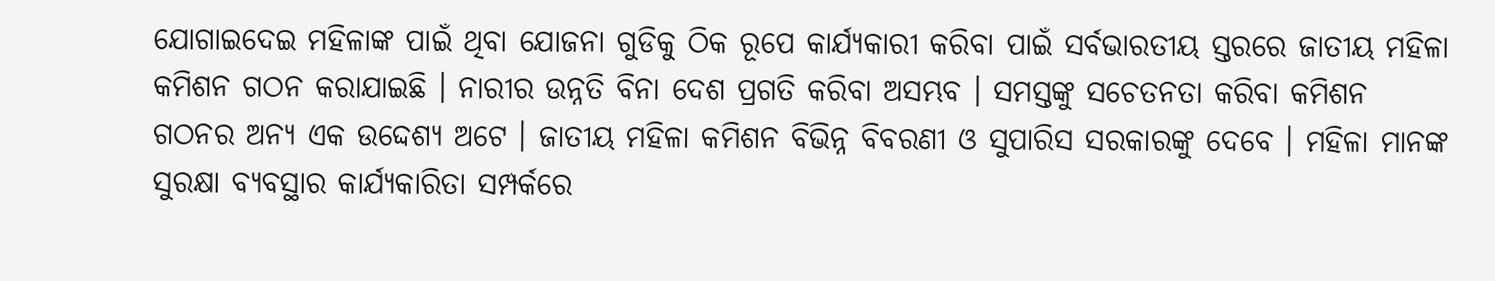ଯୋଗାଇଦେଇ ମହିଳାଙ୍କ ପାଇଁ ଥିବା ଯୋଜନା ଗୁଡିକୁ ଠିକ ରୂପେ କାର୍ଯ୍ୟକାରୀ କରିବା ପାଇଁ ସର୍ବଭାରତୀୟ ସ୍ତରରେ ଜାତୀୟ ମହିଳା କମିଶନ ଗଠନ କରାଯାଇଛି । ନାରୀର ଉନ୍ନତି ବିନା ଦେଶ ପ୍ରଗତି କରିବା ଅସମ୍ଭବ । ସମସ୍ତଙ୍କୁ ସଚେତନତା କରିବା କମିଶନ ଗଠନର ଅନ୍ୟ ଏକ ଉଦ୍ଦେଶ୍ୟ ଅଟେ । ଜାତୀୟ ମହିଳା କମିଶନ ବିଭିନ୍ନ ବିବରଣୀ ଓ ସୁପାରିସ ସରକାରଙ୍କୁ ଦେବେ । ମହିଳା ମାନଙ୍କ ସୁରକ୍ଷା ବ୍ୟବସ୍ଥାର କାର୍ଯ୍ୟକାରିତା ସମ୍ପର୍କରେ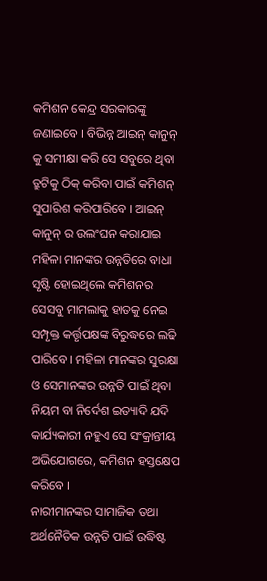କମିଶନ କେନ୍ଦ୍ର ସରକାରଙ୍କୁ ଜଣାଇବେ । ବିଭିନ୍ନ ଆଇନ୍ କାନୁନ୍ କୁ ସମୀକ୍ଷା କରି ସେ ସବୁରେ ଥିବା ତ୍ରୁଟିକୁ ଠିକ୍ କରିବା ପାଇଁ କମିଶନ୍ ସୁପାରିଶ କରିପାରିବେ । ଆଇନ୍ କାନୁନ୍ ର ଉଲଂଘନ କରାଯାଇ ମହିଳା ମାନଙ୍କର ଉନ୍ନତିରେ ବାଧା ସୃଷ୍ଟି ହୋଇଥିଲେ କମିଶନର ସେସବୁ ମାମଲାକୁ ହାତକୁ ନେଇ ସମ୍ପୃକ୍ତ କର୍ତ୍ତୃପକ୍ଷଙ୍କ ବିରୁଦ୍ଧରେ ଲଢି ପାରିବେ । ମହିଳା ମାନଙ୍କର ସୁରକ୍ଷା ଓ ସେମାନଙ୍କର ଉନ୍ନତି ପାଇଁ ଥିବା ନିୟମ ବା ନିର୍ଦେଶ ଇତ୍ୟାଦି ଯଦି କାର୍ଯ୍ୟକାରୀ ନହୁଏ ସେ ସଂକ୍ରାନ୍ତୀୟ ଅଭିଯୋଗରେ, କମିଶନ ହସ୍ତକ୍ଷେପ କରିବେ ।
ନାରୀମାନଙ୍କର ସାମାଜିକ ତଥା ଅର୍ଥନୈତିକ ଉନ୍ନତି ପାଇଁ ଉଦ୍ଧିଷ୍ଟ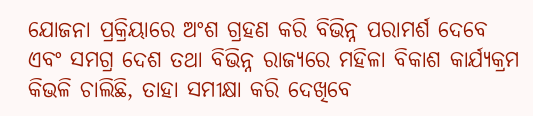ଯୋଜନା ପ୍ରକ୍ରିୟାରେ ଅଂଶ ଗ୍ରହଣ କରି ବିଭିନ୍ନ ପରାମର୍ଶ ଦେବେ ଏବଂ ସମଗ୍ର ଦେଶ ତଥା ବିଭିନ୍ନ ରାଜ୍ୟରେ ମହିଳା ବିକାଶ କାର୍ଯ୍ୟକ୍ରମ କିଭଳି ଚାଲିଛି, ତାହା ସମୀକ୍ଷା କରି ଦେଖିବେ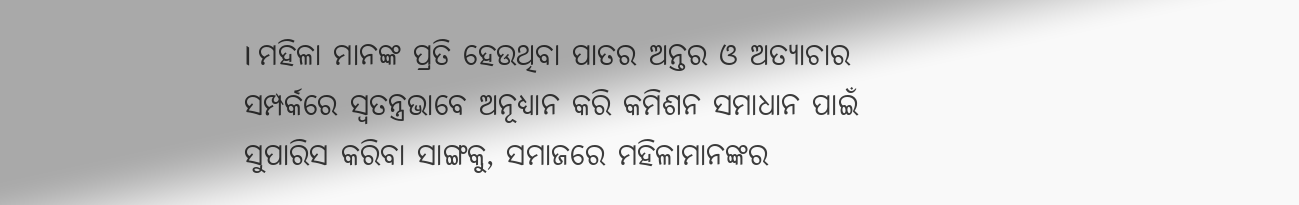। ମହିଳା ମାନଙ୍କ ପ୍ରତି ହେଉଥିବା ପାତର ଅନ୍ତର ଓ ଅତ୍ୟାଚାର ସମ୍ପର୍କରେ ସ୍ଵତନ୍ତ୍ରଭାବେ ଅନୂଧ୍ୟାନ କରି କମିଶନ ସମାଧାନ ପାଇଁ ସୁପାରିସ କରିବା ସାଙ୍ଗକୁ, ସମାଜରେ ମହିଳାମାନଙ୍କର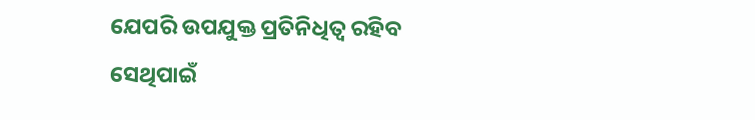ଯେପରି ଉପଯୁକ୍ତ ପ୍ରତିନିଧିତ୍ଵ ରହିବ ସେଥିପାଇଁ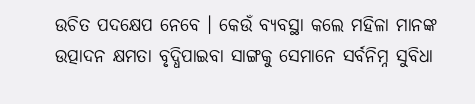ଉଚିତ ପଦକ୍ଷେପ ନେବେ । କେଉଁ ବ୍ୟବସ୍ଥା କଲେ ମହିଳା ମାନଙ୍କ ଉତ୍ପାଦନ କ୍ଷମତା ବୃଦ୍ଧିପାଇବା ସାଙ୍ଗକୁ ସେମାନେ ସର୍ବନିମ୍ନ ସୁବିଧା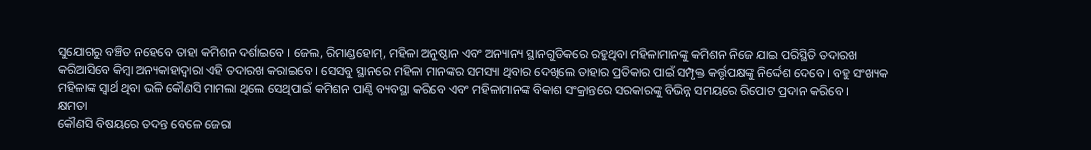ସୁଯୋଗରୁ ବଞ୍ଚିତ ନହେବେ ତାହା କମିଶନ ଦର୍ଶାଇବେ । ଜେଲ, ରିମାଣ୍ଡହୋମ୍, ମହିଳା ଅନୁଷ୍ଠାନ ଏବଂ ଅନ୍ୟାନ୍ୟ ସ୍ଥାନଗୁଡିକରେ ରହୁଥିବା ମହିଳାମାନଙ୍କୁ କମିଶନ ନିଜେ ଯାଇ ପରିସ୍ଥିତି ତଦାରଖ କରିଆସିବେ କିମ୍ବା ଅନ୍ୟକାହାଦ୍ଵାରା ଏହି ତଦାରଖ କରାଇବେ । ସେସବୁ ସ୍ଥାନରେ ମହିଳା ମାନଙ୍କର ସମସ୍ୟା ଥିବାର ଦେଖିଲେ ତାହାର ପ୍ରତିକାର ପାଇଁ ସମ୍ପୃକ୍ତ କର୍ତ୍ତୃପକ୍ଷଙ୍କୁ ନିର୍ଦ୍ଦେଶ ଦେବେ । ବହୁ ସଂଖ୍ୟକ ମହିଳାଙ୍କ ସ୍ଵାର୍ଥ ଥିବା ଭଳି କୌଣସି ମାମଲା ଥିଲେ ସେଥିପାଇଁ କମିଶନ ପାଣ୍ଠି ବ୍ୟବସ୍ଥା କରିବେ ଏବଂ ମହିଳାମାନଙ୍କ ବିକାଶ ସଂକ୍ରାନ୍ତରେ ସରକାରଙ୍କୁ ବିଭିନ୍ନ ସମୟରେ ରିପୋଟ ପ୍ରଦାନ କରିବେ ।
କ୍ଷମତା
କୌଣସି ବିଷୟରେ ତଦନ୍ତ ବେଳେ ଜେରା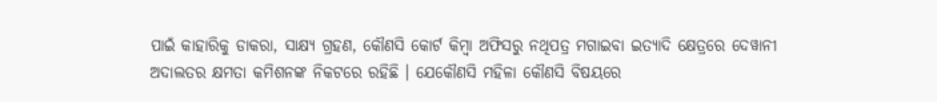ପାଇଁ କାହାରିକୁ ଡାକରା, ସାକ୍ଷ୍ୟ ଗ୍ରହଣ, କୌଣସି କୋର୍ଟ କିମ୍ବା ଅଫିସରୁ ନଥିପତ୍ର ମଗାଇବା ଇତ୍ୟାଦି କ୍ଷେତ୍ରରେ ଦେୱାନୀ ଅଦାଲତର କ୍ଷମତା କମିଶନଙ୍କ ନିକଟରେ ରହିଛି । ଯେକୌଣସି ମହିଳା କୌଣସି ବିଷୟରେ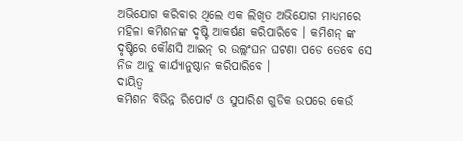ଅଭିଯୋଗ କରିବାର ଥିଲେ ଏକ ଲିଖିତ ଅଭିଯୋଗ ମାଧ୍ୟମରେ ମହିଳା କମିଶନଙ୍କ ଦୃଷ୍ଟି ଆକର୍ଷଣ କରିପାରିବେ । କମିଶନ୍ ଙ୍କ ଦୃଷ୍ଟିରେ କୌଣସି ଆଇନ୍ ର ଉଲ୍ଲଂଘନ ଘଟଣା ପଡେ ତେବେ ସେ ନିଜ ଆଡୁ କାର୍ଯ୍ୟାନୁଷ୍ଠାନ କରିପାରିବେ ।
ଦାୟିତ୍ଵ
କମିଶନ ବିଭିନ୍ନ ରିପୋର୍ଟ ଓ ସୁପାରିଶ ଗୁଡିକ ଉପରେ କେଉଁ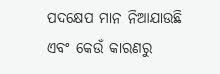ପଦକ୍ଷେପ ମାନ ନିଆଯାଉଛି ଏବଂ କେଉଁ କାରଣରୁ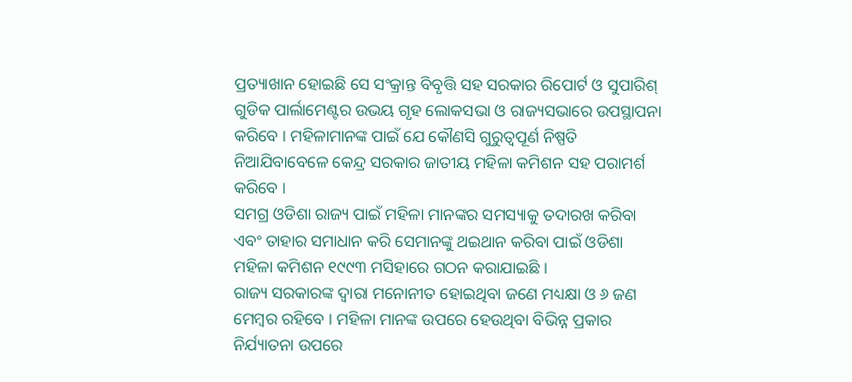ପ୍ରତ୍ୟାଖାନ ହୋଇଛି ସେ ସଂକ୍ରାନ୍ତ ବିବୃତ୍ତି ସହ ସରକାର ରିପୋର୍ଟ ଓ ସୁପାରିଶ୍ ଗୁଡିକ ପାର୍ଲାମେଣ୍ଟର ଉଭୟ ଗୃହ ଲୋକସଭା ଓ ରାଜ୍ୟସଭାରେ ଉପସ୍ଥାପନା କରିବେ । ମହିଳାମାନଙ୍କ ପାଇଁ ଯେ କୌଣସି ଗୁରୁତ୍ବପୂର୍ଣ ନିଷ୍ପତି ନିଆଯିବାବେଳେ କେନ୍ଦ୍ର ସରକାର ଜାତୀୟ ମହିଳା କମିଶନ ସହ ପରାମର୍ଶ କରିବେ ।
ସମଗ୍ର ଓଡିଶା ରାଜ୍ୟ ପାଇଁ ମହିଳା ମାନଙ୍କର ସମସ୍ୟାକୁ ତଦାରଖ କରିବା ଏବଂ ତାହାର ସମାଧାନ କରି ସେମାନଙ୍କୁ ଥଇଥାନ କରିବା ପାଇଁ ଓଡିଶା ମହିଳା କମିଶନ ୧୯୯୩ ମସିହାରେ ଗଠନ କରାଯାଇଛି ।
ରାଜ୍ୟ ସରକାରଙ୍କ ଦ୍ଵାରା ମନୋନୀତ ହୋଇଥିବା ଜଣେ ମଧ୍ୟକ୍ଷା ଓ ୬ ଜଣ ମେମ୍ବର ରହିବେ । ମହିଳା ମାନଙ୍କ ଉପରେ ହେଉଥିବା ବିଭିନ୍ନ ପ୍ରକାର ନିର୍ଯ୍ୟାତନା ଉପରେ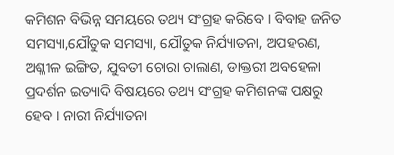କମିଶନ ବିଭିନ୍ନ ସମୟରେ ତଥ୍ୟ ସଂଗ୍ରହ କରିବେ । ବିବାହ ଜନିତ ସମସ୍ୟା,ଯୌତୁକ ସମସ୍ୟା, ଯୌତୁକ ନିର୍ଯ୍ୟାତନା, ଅପହରଣ, ଅଶ୍ଳୀଳ ଇଙ୍ଗିତ, ଯୁବତୀ ଚୋରା ଚାଲାଣ, ଡାକ୍ତରୀ ଅବହେଳା ପ୍ରଦର୍ଶନ ଇତ୍ୟାଦି ବିଷୟରେ ତଥ୍ୟ ସଂଗ୍ରହ କମିଶନଙ୍କ ପକ୍ଷରୁ ହେବ । ନାରୀ ନିର୍ଯ୍ୟାତନା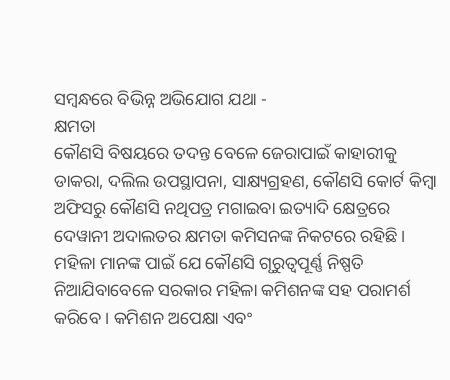ସମ୍ବନ୍ଧରେ ବିଭିନ୍ନ ଅଭିଯୋଗ ଯଥା -
କ୍ଷମତା
କୌଣସି ବିଷୟରେ ତଦନ୍ତ ବେଳେ ଜେରାପାଇଁ କାହାରୀକୁ ଡାକରା, ଦଲିଲ ଉପସ୍ଥାପନା, ସାକ୍ଷ୍ୟଗ୍ରହଣ, କୌଣସି କୋର୍ଟ କିମ୍ବା ଅଫିସରୁ କୌଣସି ନଥିପତ୍ର ମଗାଇବା ଇତ୍ୟାଦି କ୍ଷେତ୍ରରେ ଦେୱାନୀ ଅଦାଲତର କ୍ଷମତା କମିସନଙ୍କ ନିକଟରେ ରହିଛି । ମହିଳା ମାନଙ୍କ ପାଇଁ ଯେ କୌଣସି ଗୃରୁତ୍ଵପୂର୍ଣ୍ଣ ନିଷ୍ପତି ନିଆଯିବାବେଳେ ସରକାର ମହିଳା କମିଶନଙ୍କ ସହ ପରାମର୍ଶ କରିବେ । କମିଶନ ଅପେକ୍ଷା ଏବଂ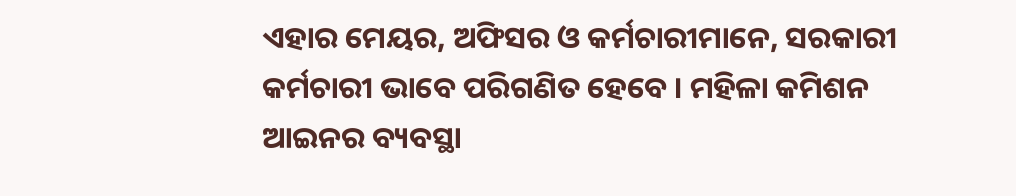ଏହାର ମେୟର, ଅଫିସର ଓ କର୍ମଚାରୀମାନେ, ସରକାରୀ କର୍ମଚାରୀ ଭାବେ ପରିଗଣିତ ହେବେ । ମହିଳା କମିଶନ ଆଇନର ବ୍ୟବସ୍ଥା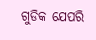ଗୁଡିକ ଯେପରି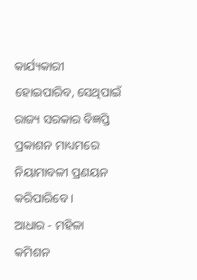କାର୍ଯ୍ୟକାରୀ ହୋଇପାରିବ, ସେଥିପାଇଁ ରାଜ୍ୟ ସରକାର ବିଜ୍ଞପ୍ତି ପ୍ରକାଶନ ମାଧ୍ୟମରେ ନିୟାମାବଳୀ ପ୍ରଣୟନ କରିପାରିବେ ।
ଆଧାର - ମହିଳା କମିଶନ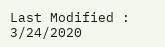Last Modified : 3/24/2020